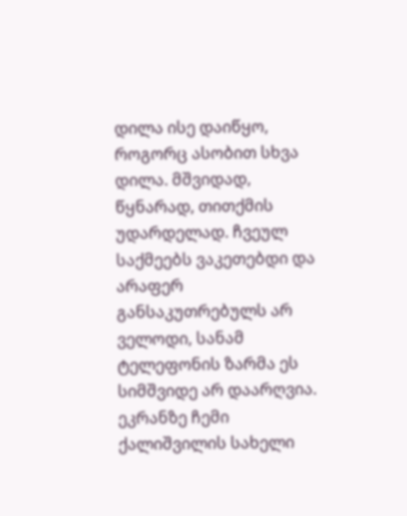დილა ისე დაიწყო, როგორც ასობით სხვა დილა. მშვიდად, წყნარად, თითქმის უდარდელად. ჩვეულ საქმეებს ვაკეთებდი და არაფერ განსაკუთრებულს არ ველოდი, სანამ ტელეფონის ზარმა ეს სიმშვიდე არ დაარღვია.
ეკრანზე ჩემი ქალიშვილის სახელი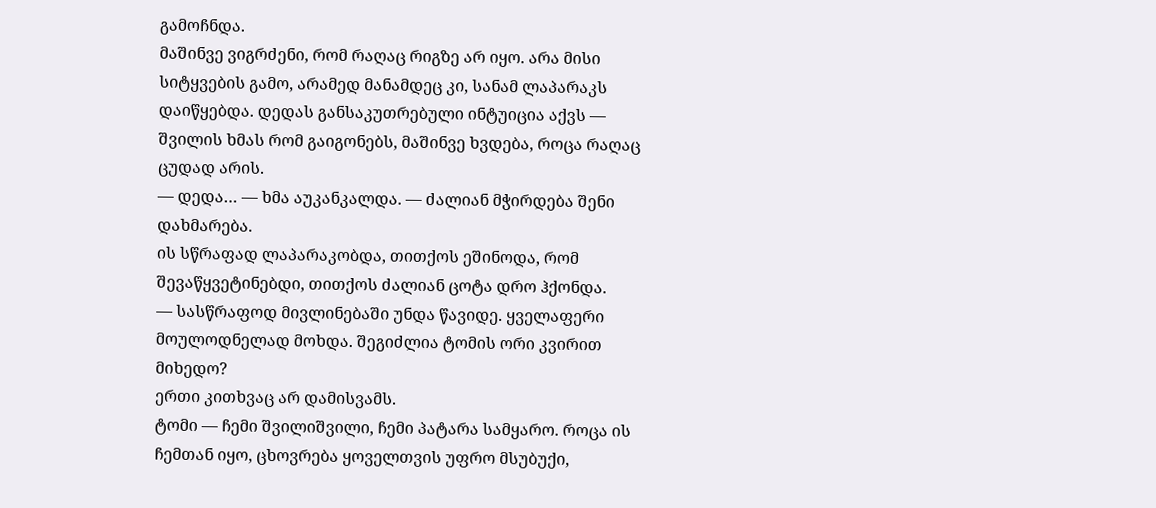გამოჩნდა.
მაშინვე ვიგრძენი, რომ რაღაც რიგზე არ იყო. არა მისი სიტყვების გამო, არამედ მანამდეც კი, სანამ ლაპარაკს დაიწყებდა. დედას განსაკუთრებული ინტუიცია აქვს — შვილის ხმას რომ გაიგონებს, მაშინვე ხვდება, როცა რაღაც ცუდად არის.
— დედა… — ხმა აუკანკალდა. — ძალიან მჭირდება შენი დახმარება.
ის სწრაფად ლაპარაკობდა, თითქოს ეშინოდა, რომ შევაწყვეტინებდი, თითქოს ძალიან ცოტა დრო ჰქონდა.
— სასწრაფოდ მივლინებაში უნდა წავიდე. ყველაფერი მოულოდნელად მოხდა. შეგიძლია ტომის ორი კვირით მიხედო?
ერთი კითხვაც არ დამისვამს.
ტომი — ჩემი შვილიშვილი, ჩემი პატარა სამყარო. როცა ის ჩემთან იყო, ცხოვრება ყოველთვის უფრო მსუბუქი,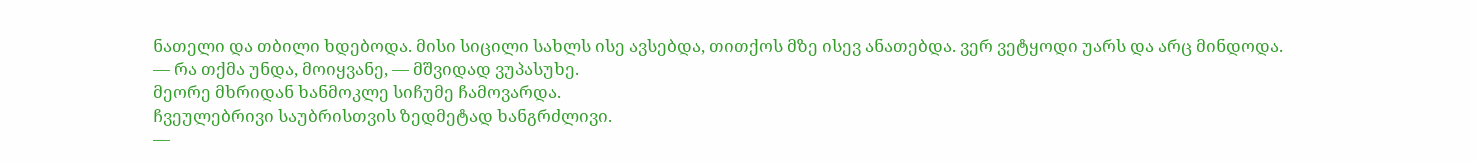ნათელი და თბილი ხდებოდა. მისი სიცილი სახლს ისე ავსებდა, თითქოს მზე ისევ ანათებდა. ვერ ვეტყოდი უარს და არც მინდოდა.
— რა თქმა უნდა, მოიყვანე, — მშვიდად ვუპასუხე.
მეორე მხრიდან ხანმოკლე სიჩუმე ჩამოვარდა.
ჩვეულებრივი საუბრისთვის ზედმეტად ხანგრძლივი.
—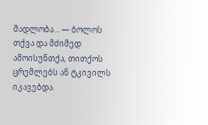მადლობა… — ბოლოს თქვა და მძიმედ ამოისუნთქა, თითქოს ცრემლებს ან ტკივილს იკავებდა.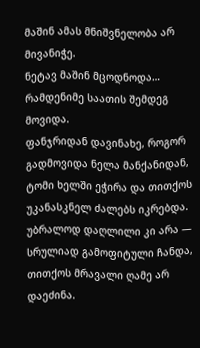მაშინ ამას მნიშვნელობა არ მივანიჭე.
ნეტავ მაშინ მცოდნოდა…
რამდენიმე საათის შემდეგ მოვიდა.
ფანჯრიდან დავინახე, როგორ გადმოვიდა ნელა მანქანიდან, ტომი ხელში ეჭირა და თითქოს უკანასკნელ ძალებს იკრებდა. უბრალოდ დაღლილი კი არა — სრულიად გამოფიტული ჩანდა, თითქოს მრავალი ღამე არ დაეძინა.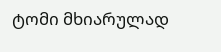ტომი მხიარულად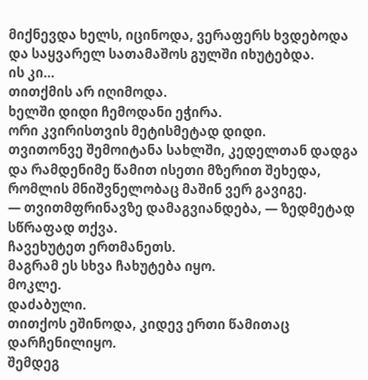მიქნევდა ხელს, იცინოდა, ვერაფერს ხვდებოდა და საყვარელ სათამაშოს გულში იხუტებდა.
ის კი…
თითქმის არ იღიმოდა.
ხელში დიდი ჩემოდანი ეჭირა.
ორი კვირისთვის მეტისმეტად დიდი.
თვითონვე შემოიტანა სახლში, კედელთან დადგა და რამდენიმე წამით ისეთი მზერით შეხედა, რომლის მნიშვნელობაც მაშინ ვერ გავიგე.
— თვითმფრინავზე დამაგვიანდება, — ზედმეტად სწრაფად თქვა.
ჩავეხუტეთ ერთმანეთს.
მაგრამ ეს სხვა ჩახუტება იყო.
მოკლე.
დაძაბული.
თითქოს ეშინოდა, კიდევ ერთი წამითაც დარჩენილიყო.
შემდეგ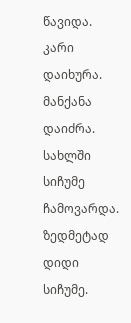წავიდა.
კარი დაიხურა.
მანქანა დაიძრა.
სახლში სიჩუმე ჩამოვარდა.
ზედმეტად დიდი სიჩუმე.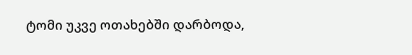ტომი უკვე ოთახებში დარბოდა,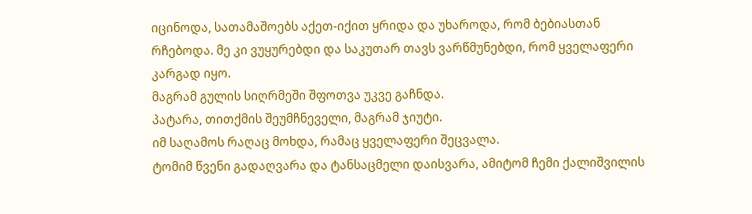იცინოდა, სათამაშოებს აქეთ-იქით ყრიდა და უხაროდა, რომ ბებიასთან რჩებოდა. მე კი ვუყურებდი და საკუთარ თავს ვარწმუნებდი, რომ ყველაფერი კარგად იყო.
მაგრამ გულის სიღრმეში შფოთვა უკვე გაჩნდა.
პატარა, თითქმის შეუმჩნეველი, მაგრამ ჯიუტი.
იმ საღამოს რაღაც მოხდა, რამაც ყველაფერი შეცვალა.
ტომიმ წვენი გადაღვარა და ტანსაცმელი დაისვარა, ამიტომ ჩემი ქალიშვილის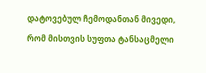დატოვებულ ჩემოდანთან მივედი, რომ მისთვის სუფთა ტანსაცმელი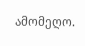ამომეღო.